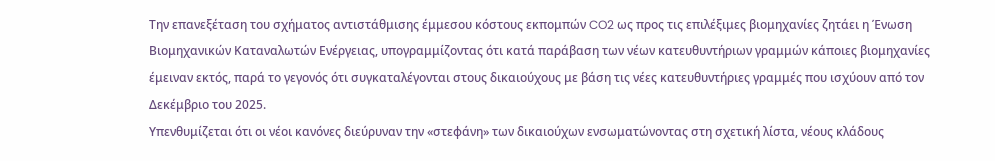Την επανεξέταση του σχήματος αντιστάθμισης έμμεσου κόστους εκπομπών CO2 ως προς τις επιλέξιμες βιομηχανίες ζητάει η Ένωση Βιομηχανικών Καταναλωτών Ενέργειας, υπογραμμίζοντας ότι κατά παράβαση των νέων κατευθυντήριων γραμμών κάποιες βιομηχανίες έμειναν εκτός, παρά το γεγονός ότι συγκαταλέγονται στους δικαιούχους με βάση τις νέες κατευθυντήριες γραμμές που ισχύουν από τον Δεκέμβριο του 2025.
Υπενθυμίζεται ότι οι νέοι κανόνες διεύρυναν την «στεφάνη» των δικαιούχων ενσωματώνοντας στη σχετική λίστα, νέους κλάδους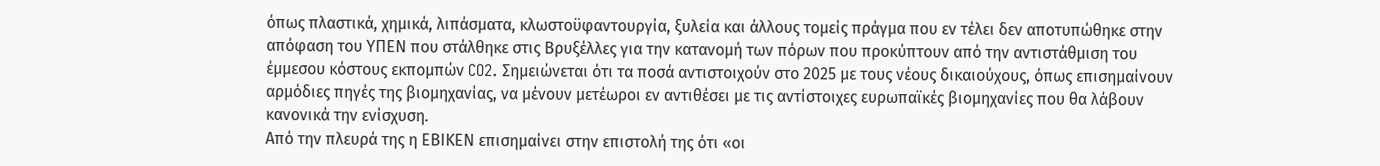όπως πλαστικά, χημικά, λιπάσματα, κλωστοϋφαντουργία, ξυλεία και άλλους τομείς πράγμα που εν τέλει δεν αποτυπώθηκε στην απόφαση του ΥΠΕΝ που στάλθηκε στις Βρυξέλλες για την κατανομή των πόρων που προκύπτουν από την αντιστάθμιση του έμμεσου κόστους εκπομπών CO2. Σημειώνεται ότι τα ποσά αντιστοιχούν στο 2025 με τους νέους δικαιούχους, όπως επισημαίνουν αρμόδιες πηγές της βιομηχανίας, να μένουν μετέωροι εν αντιθέσει με τις αντίστοιχες ευρωπαϊκές βιομηχανίες που θα λάβουν κανονικά την ενίσχυση.
Από την πλευρά της η ΕΒΙΚΕΝ επισημαίνει στην επιστολή της ότι «οι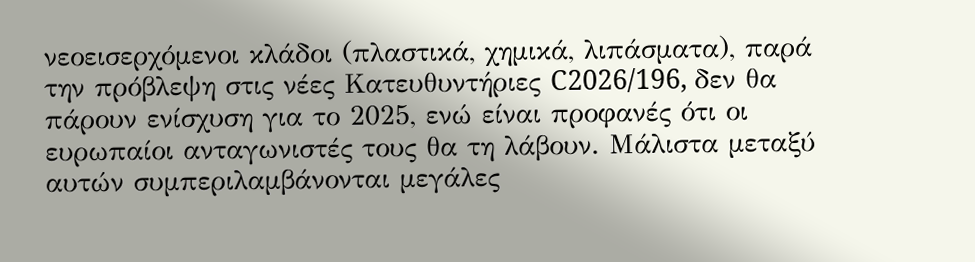νεοεισερχόμενοι κλάδοι (πλαστικά, χημικά, λιπάσματα), παρά την πρόβλεψη στις νέες Κατευθυντήριες C2026/196, δεν θα πάρουν ενίσχυση για το 2025, ενώ είναι προφανές ότι οι ευρωπαίοι ανταγωνιστές τους θα τη λάβουν. Μάλιστα μεταξύ αυτών συμπεριλαμβάνονται μεγάλες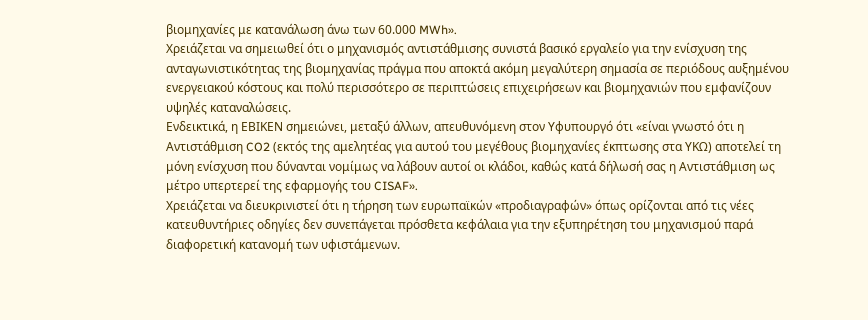βιομηχανίες με κατανάλωση άνω των 60.000 MWh».
Χρειάζεται να σημειωθεί ότι ο μηχανισμός αντιστάθμισης συνιστά βασικό εργαλείο για την ενίσχυση της ανταγωνιστικότητας της βιομηχανίας πράγμα που αποκτά ακόμη μεγαλύτερη σημασία σε περιόδους αυξημένου ενεργειακού κόστους και πολύ περισσότερο σε περιπτώσεις επιχειρήσεων και βιομηχανιών που εμφανίζουν υψηλές καταναλώσεις.
Ενδεικτικά, η ΕΒΙΚΕΝ σημειώνει, μεταξύ άλλων, απευθυνόμενη στον Υφυπουργό ότι «είναι γνωστό ότι η Αντιστάθμιση CO2 (εκτός της αμελητέας για αυτού του μεγέθους βιομηχανίες έκπτωσης στα ΥΚΩ) αποτελεί τη μόνη ενίσχυση που δύνανται νομίμως να λάβουν αυτοί οι κλάδοι, καθώς κατά δήλωσή σας η Αντιστάθμιση ως μέτρο υπερτερεί της εφαρμογής του CISAF».
Χρειάζεται να διευκρινιστεί ότι η τήρηση των ευρωπαϊκών «προδιαγραφών» όπως ορίζονται από τις νέες κατευθυντήριες οδηγίες δεν συνεπάγεται πρόσθετα κεφάλαια για την εξυπηρέτηση του μηχανισμού παρά διαφορετική κατανομή των υφιστάμενων.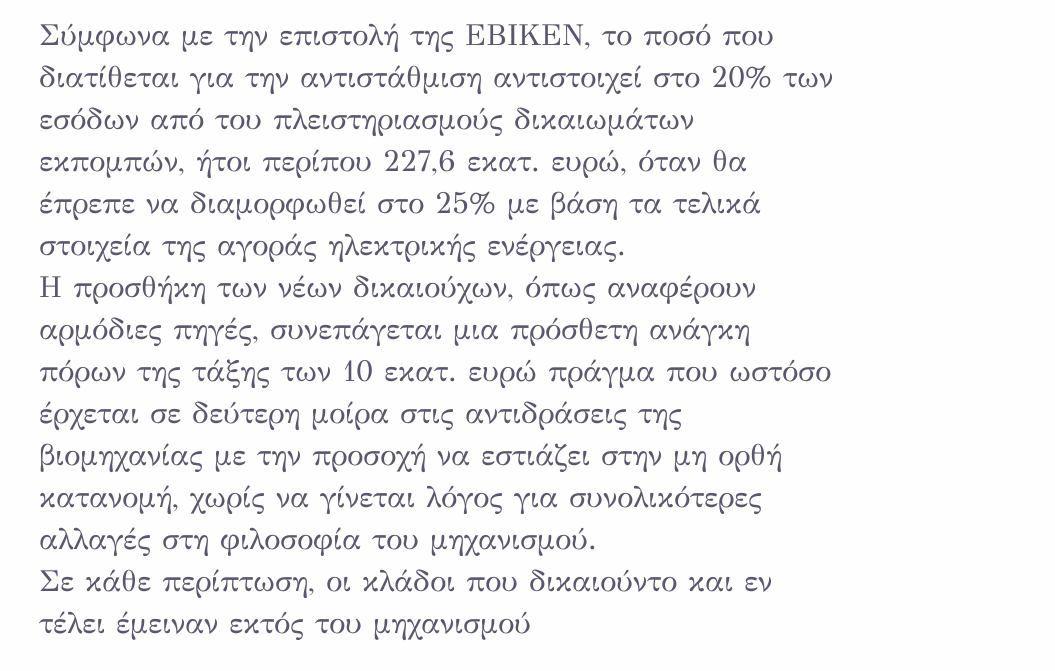Σύμφωνα με την επιστολή της ΕΒΙΚΕΝ, το ποσό που διατίθεται για την αντιστάθμιση αντιστοιχεί στο 20% των εσόδων από του πλειστηριασμούς δικαιωμάτων εκπομπών, ήτοι περίπου 227,6 εκατ. ευρώ, όταν θα έπρεπε να διαμορφωθεί στο 25% με βάση τα τελικά στοιχεία της αγοράς ηλεκτρικής ενέργειας.
Η προσθήκη των νέων δικαιούχων, όπως αναφέρουν αρμόδιες πηγές, συνεπάγεται μια πρόσθετη ανάγκη πόρων της τάξης των 10 εκατ. ευρώ πράγμα που ωστόσο έρχεται σε δεύτερη μοίρα στις αντιδράσεις της βιομηχανίας με την προσοχή να εστιάζει στην μη ορθή κατανομή, χωρίς να γίνεται λόγος για συνολικότερες αλλαγές στη φιλοσοφία του μηχανισμού.
Σε κάθε περίπτωση, οι κλάδοι που δικαιούντο και εν τέλει έμειναν εκτός του μηχανισμού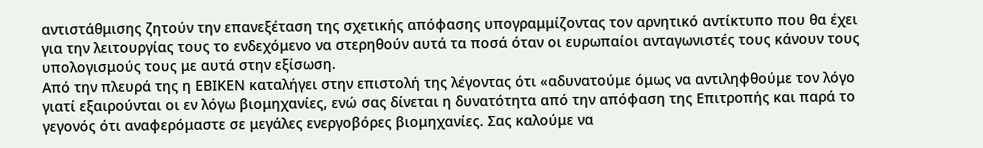αντιστάθμισης ζητούν την επανεξέταση της σχετικής απόφασης υπογραμμίζοντας τον αρνητικό αντίκτυπο που θα έχει για την λειτουργίας τους το ενδεχόμενο να στερηθούν αυτά τα ποσά όταν οι ευρωπαίοι ανταγωνιστές τους κάνουν τους υπολογισμούς τους με αυτά στην εξίσωση.
Από την πλευρά της η ΕΒΙΚΕΝ καταλήγει στην επιστολή της λέγοντας ότι «αδυνατούμε όμως να αντιληφθούμε τον λόγο γιατί εξαιρούνται οι εν λόγω βιομηχανίες, ενώ σας δίνεται η δυνατότητα από την απόφαση της Επιτροπής και παρά το γεγονός ότι αναφερόμαστε σε μεγάλες ενεργοβόρες βιομηχανίες. Σας καλούμε να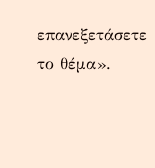επανεξετάσετε το θέμα».